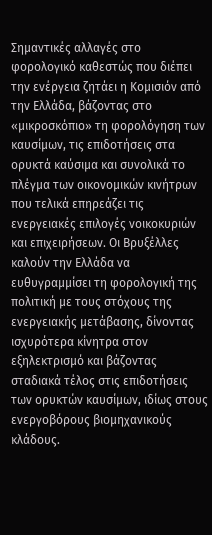Σημαντικές αλλαγές στο φορολογικό καθεστώς που διέπει την ενέργεια ζητάει η Κομισιόν από την Ελλάδα, βάζοντας στο «μικροσκόπιο» τη φορολόγηση των καυσίμων, τις επιδοτήσεις στα ορυκτά καύσιμα και συνολικά το πλέγμα των οικονομικών κινήτρων που τελικά επηρεάζει τις ενεργειακές επιλογές νοικοκυριών και επιχειρήσεων. Οι Βρυξέλλες καλούν την Ελλάδα να ευθυγραμμίσει τη φορολογική της πολιτική με τους στόχους της ενεργειακής μετάβασης, δίνοντας ισχυρότερα κίνητρα στον εξηλεκτρισμό και βάζοντας σταδιακά τέλος στις επιδοτήσεις των ορυκτών καυσίμων, ιδίως στους ενεργοβόρους βιομηχανικούς κλάδους.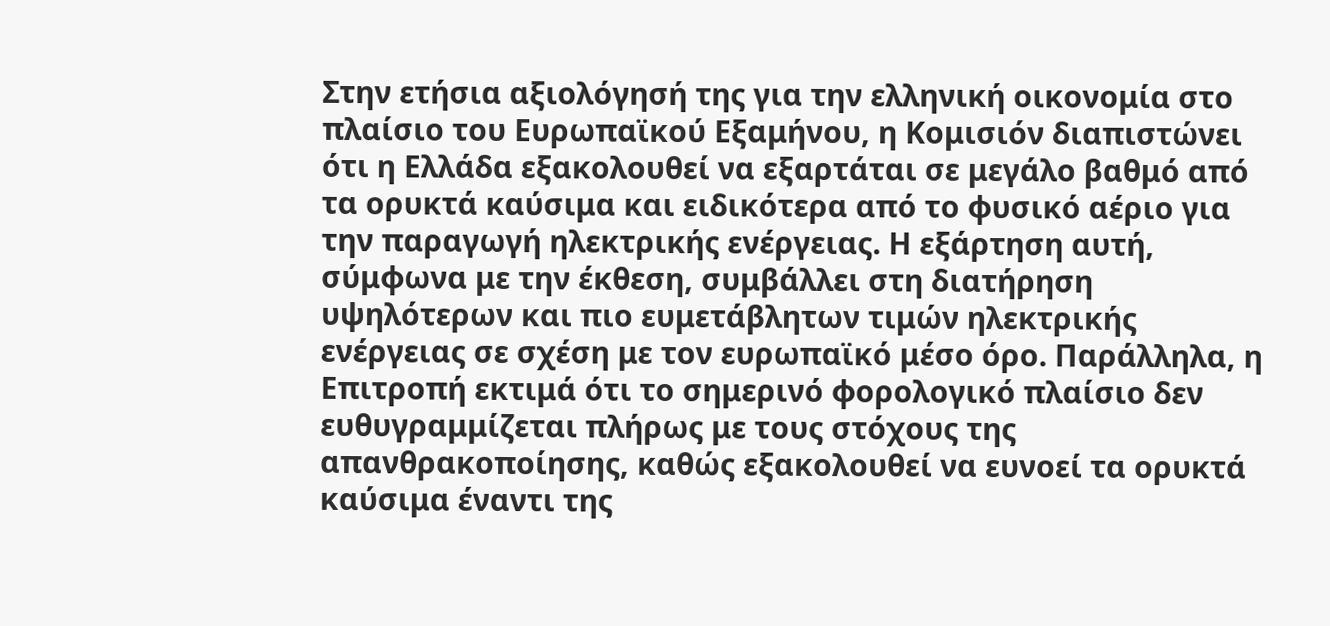Στην ετήσια αξιολόγησή της για την ελληνική οικονομία στο πλαίσιο του Ευρωπαϊκού Εξαμήνου, η Κομισιόν διαπιστώνει ότι η Ελλάδα εξακολουθεί να εξαρτάται σε μεγάλο βαθμό από τα ορυκτά καύσιμα και ειδικότερα από το φυσικό αέριο για την παραγωγή ηλεκτρικής ενέργειας. Η εξάρτηση αυτή, σύμφωνα με την έκθεση, συμβάλλει στη διατήρηση υψηλότερων και πιο ευμετάβλητων τιμών ηλεκτρικής ενέργειας σε σχέση με τον ευρωπαϊκό μέσο όρο. Παράλληλα, η Επιτροπή εκτιμά ότι το σημερινό φορολογικό πλαίσιο δεν ευθυγραμμίζεται πλήρως με τους στόχους της απανθρακοποίησης, καθώς εξακολουθεί να ευνοεί τα ορυκτά καύσιμα έναντι της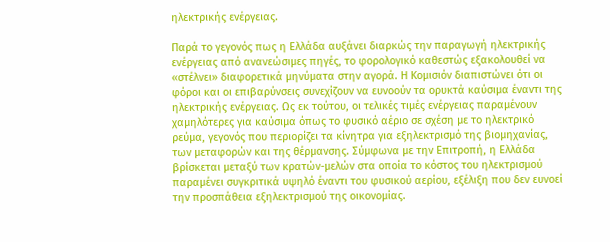ηλεκτρικής ενέργειας.

Παρά το γεγονός πως η Ελλάδα αυξάνει διαρκώς την παραγωγή ηλεκτρικής ενέργειας από ανανεώσιμες πηγές, το φορολογικό καθεστώς εξακολουθεί να «στέλνει» διαφορετικά μηνύματα στην αγορά. Η Κομισιόν διαπιστώνει ότι οι φόροι και οι επιβαρύνσεις συνεχίζουν να ευνοούν τα ορυκτά καύσιμα έναντι της ηλεκτρικής ενέργειας. Ως εκ τούτου, οι τελικές τιμές ενέργειας παραμένουν χαμηλότερες για καύσιμα όπως το φυσικό αέριο σε σχέση με το ηλεκτρικό ρεύμα, γεγονός που περιορίζει τα κίνητρα για εξηλεκτρισμό της βιομηχανίας, των μεταφορών και της θέρμανσης. Σύμφωνα με την Επιτροπή, η Ελλάδα βρίσκεται μεταξύ των κρατών-μελών στα οποία το κόστος του ηλεκτρισμού παραμένει συγκριτικά υψηλό έναντι του φυσικού αερίου, εξέλιξη που δεν ευνοεί την προσπάθεια εξηλεκτρισμού της οικονομίας.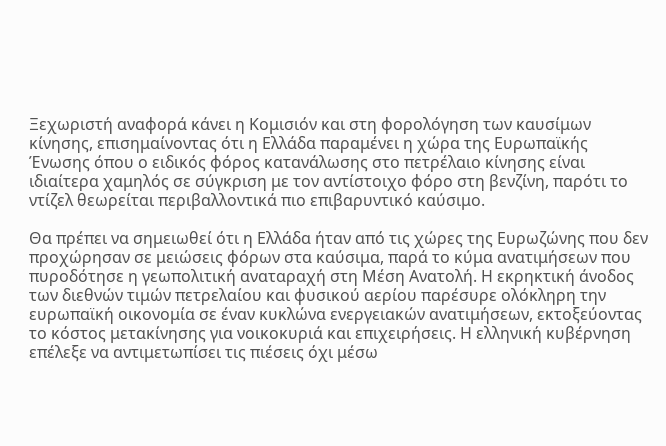Ξεχωριστή αναφορά κάνει η Κομισιόν και στη φορολόγηση των καυσίμων κίνησης, επισημαίνοντας ότι η Ελλάδα παραμένει η χώρα της Ευρωπαϊκής Ένωσης όπου ο ειδικός φόρος κατανάλωσης στο πετρέλαιο κίνησης είναι ιδιαίτερα χαμηλός σε σύγκριση με τον αντίστοιχο φόρο στη βενζίνη, παρότι το ντίζελ θεωρείται περιβαλλοντικά πιο επιβαρυντικό καύσιμο.

Θα πρέπει να σημειωθεί ότι η Ελλάδα ήταν από τις χώρες της Ευρωζώνης που δεν προχώρησαν σε μειώσεις φόρων στα καύσιμα, παρά το κύμα ανατιμήσεων που πυροδότησε η γεωπολιτική αναταραχή στη Μέση Ανατολή. Η εκρηκτική άνοδος των διεθνών τιμών πετρελαίου και φυσικού αερίου παρέσυρε ολόκληρη την ευρωπαϊκή οικονομία σε έναν κυκλώνα ενεργειακών ανατιμήσεων, εκτοξεύοντας το κόστος μετακίνησης για νοικοκυριά και επιχειρήσεις. Η ελληνική κυβέρνηση επέλεξε να αντιμετωπίσει τις πιέσεις όχι μέσω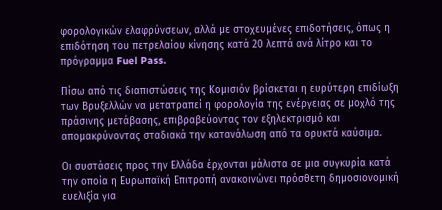φορολογικών ελαφρύνσεων, αλλά με στοχευμένες επιδοτήσεις, όπως η επιδότηση του πετρελαίου κίνησης κατά 20 λεπτά ανά λίτρο και το πρόγραμμα Fuel Pass.

Πίσω από τις διαπιστώσεις της Κομισιόν βρίσκεται η ευρύτερη επιδίωξη των Βρυξελλών να μετατραπεί η φορολογία της ενέργειας σε μοχλό της πράσινης μετάβασης, επιβραβεύοντας τον εξηλεκτρισμό και απομακρύνοντας σταδιακά την κατανάλωση από τα ορυκτά καύσιμα.

Οι συστάσεις προς την Ελλάδα έρχονται μάλιστα σε μια συγκυρία κατά την οποία η Ευρωπαϊκή Επιτροπή ανακοινώνει πρόσθετη δημοσιονομική ευελιξία για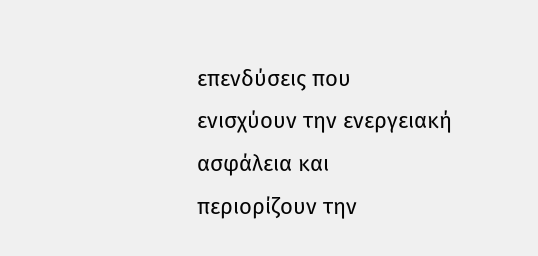επενδύσεις που ενισχύουν την ενεργειακή ασφάλεια και περιορίζουν την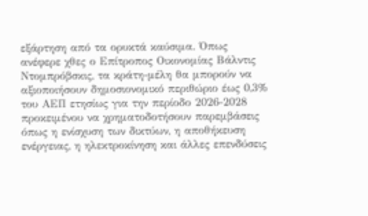εξάρτηση από τα ορυκτά καύσιμα. Όπως ανέφερε χθες ο Επίτροπος Οικονομίας Βάλντις Ντομπρόβσκις, τα κράτη-μέλη θα μπορούν να αξιοποιήσουν δημοσιονομικό περιθώριο έως 0,3% του ΑΕΠ ετησίως για την περίοδο 2026-2028 προκειμένου να χρηματοδοτήσουν παρεμβάσεις όπως η ενίσχυση των δικτύων, η αποθήκευση ενέργειας, η ηλεκτροκίνηση και άλλες επενδύσεις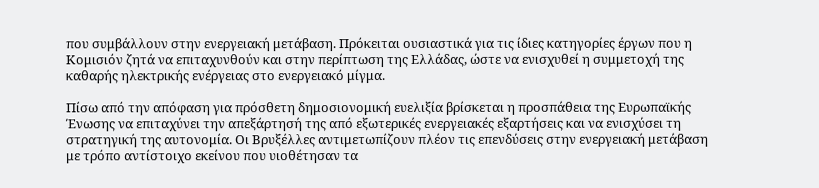που συμβάλλουν στην ενεργειακή μετάβαση. Πρόκειται ουσιαστικά για τις ίδιες κατηγορίες έργων που η Κομισιόν ζητά να επιταχυνθούν και στην περίπτωση της Ελλάδας, ώστε να ενισχυθεί η συμμετοχή της καθαρής ηλεκτρικής ενέργειας στο ενεργειακό μίγμα.

Πίσω από την απόφαση για πρόσθετη δημοσιονομική ευελιξία βρίσκεται η προσπάθεια της Ευρωπαϊκής Ένωσης να επιταχύνει την απεξάρτησή της από εξωτερικές ενεργειακές εξαρτήσεις και να ενισχύσει τη στρατηγική της αυτονομία. Οι Βρυξέλλες αντιμετωπίζουν πλέον τις επενδύσεις στην ενεργειακή μετάβαση με τρόπο αντίστοιχο εκείνου που υιοθέτησαν τα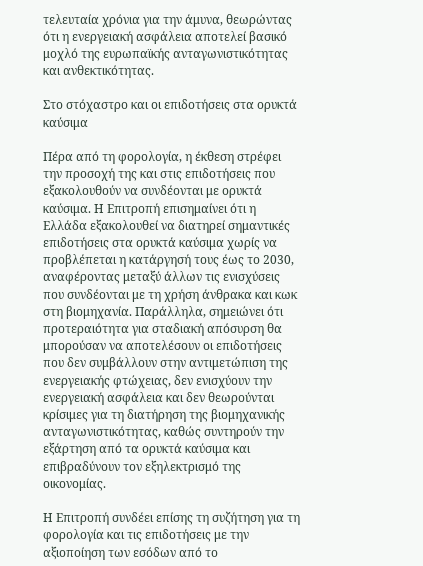τελευταία χρόνια για την άμυνα, θεωρώντας ότι η ενεργειακή ασφάλεια αποτελεί βασικό μοχλό της ευρωπαϊκής ανταγωνιστικότητας και ανθεκτικότητας.

Στο στόχαστρο και οι επιδοτήσεις στα ορυκτά καύσιμα

Πέρα από τη φορολογία, η έκθεση στρέφει την προσοχή της και στις επιδοτήσεις που εξακολουθούν να συνδέονται με ορυκτά καύσιμα. Η Επιτροπή επισημαίνει ότι η Ελλάδα εξακολουθεί να διατηρεί σημαντικές επιδοτήσεις στα ορυκτά καύσιμα χωρίς να προβλέπεται η κατάργησή τους έως το 2030, αναφέροντας μεταξύ άλλων τις ενισχύσεις που συνδέονται με τη χρήση άνθρακα και κωκ στη βιομηχανία. Παράλληλα, σημειώνει ότι προτεραιότητα για σταδιακή απόσυρση θα μπορούσαν να αποτελέσουν οι επιδοτήσεις που δεν συμβάλλουν στην αντιμετώπιση της ενεργειακής φτώχειας, δεν ενισχύουν την ενεργειακή ασφάλεια και δεν θεωρούνται κρίσιμες για τη διατήρηση της βιομηχανικής ανταγωνιστικότητας, καθώς συντηρούν την εξάρτηση από τα ορυκτά καύσιμα και επιβραδύνουν τον εξηλεκτρισμό της οικονομίας.

Η Επιτροπή συνδέει επίσης τη συζήτηση για τη φορολογία και τις επιδοτήσεις με την αξιοποίηση των εσόδων από το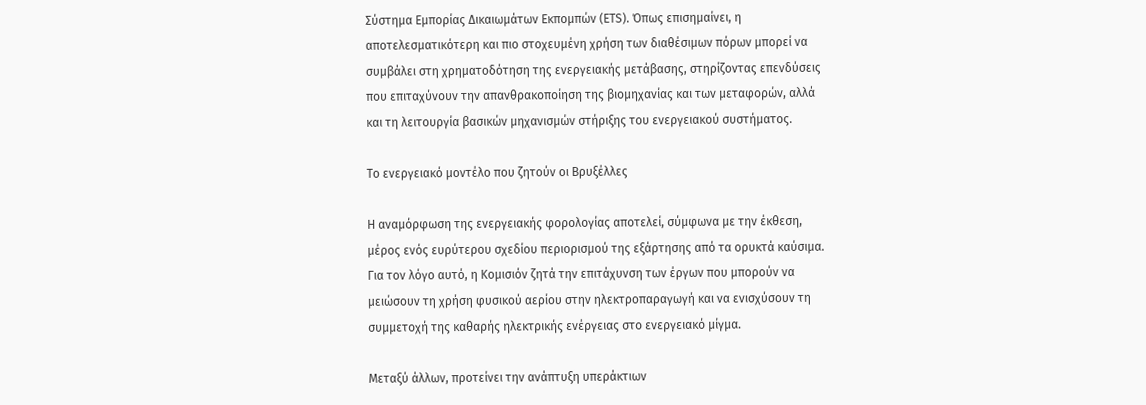Σύστημα Εμπορίας Δικαιωμάτων Εκπομπών (ETS). Όπως επισημαίνει, η αποτελεσματικότερη και πιο στοχευμένη χρήση των διαθέσιμων πόρων μπορεί να συμβάλει στη χρηματοδότηση της ενεργειακής μετάβασης, στηρίζοντας επενδύσεις που επιταχύνουν την απανθρακοποίηση της βιομηχανίας και των μεταφορών, αλλά και τη λειτουργία βασικών μηχανισμών στήριξης του ενεργειακού συστήματος.

Το ενεργειακό μοντέλο που ζητούν οι Βρυξέλλες

Η αναμόρφωση της ενεργειακής φορολογίας αποτελεί, σύμφωνα με την έκθεση, μέρος ενός ευρύτερου σχεδίου περιορισμού της εξάρτησης από τα ορυκτά καύσιμα. Για τον λόγο αυτό, η Κομισιόν ζητά την επιτάχυνση των έργων που μπορούν να μειώσουν τη χρήση φυσικού αερίου στην ηλεκτροπαραγωγή και να ενισχύσουν τη συμμετοχή της καθαρής ηλεκτρικής ενέργειας στο ενεργειακό μίγμα.

Μεταξύ άλλων, προτείνει την ανάπτυξη υπεράκτιων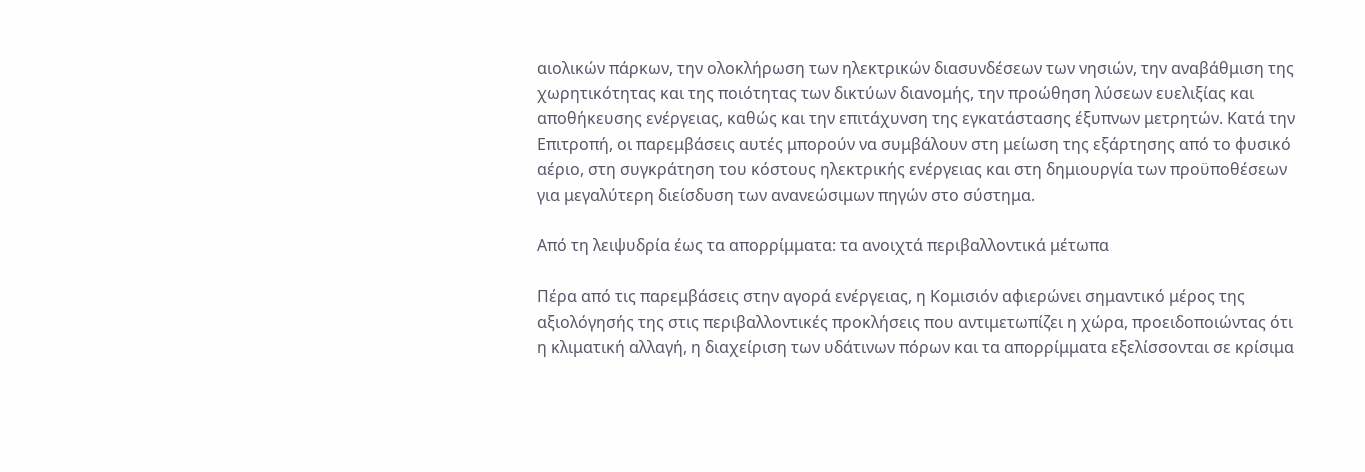αιολικών πάρκων, την ολοκλήρωση των ηλεκτρικών διασυνδέσεων των νησιών, την αναβάθμιση της χωρητικότητας και της ποιότητας των δικτύων διανομής, την προώθηση λύσεων ευελιξίας και αποθήκευσης ενέργειας, καθώς και την επιτάχυνση της εγκατάστασης έξυπνων μετρητών. Κατά την Επιτροπή, οι παρεμβάσεις αυτές μπορούν να συμβάλουν στη μείωση της εξάρτησης από το φυσικό αέριο, στη συγκράτηση του κόστους ηλεκτρικής ενέργειας και στη δημιουργία των προϋποθέσεων για μεγαλύτερη διείσδυση των ανανεώσιμων πηγών στο σύστημα.

Από τη λειψυδρία έως τα απορρίμματα: τα ανοιχτά περιβαλλοντικά μέτωπα

Πέρα από τις παρεμβάσεις στην αγορά ενέργειας, η Κομισιόν αφιερώνει σημαντικό μέρος της αξιολόγησής της στις περιβαλλοντικές προκλήσεις που αντιμετωπίζει η χώρα, προειδοποιώντας ότι η κλιματική αλλαγή, η διαχείριση των υδάτινων πόρων και τα απορρίμματα εξελίσσονται σε κρίσιμα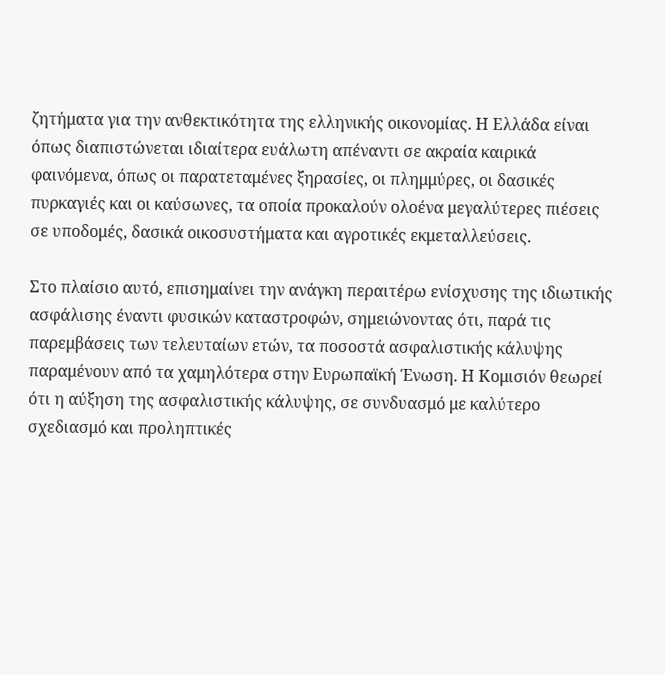ζητήματα για την ανθεκτικότητα της ελληνικής οικονομίας. Η Ελλάδα είναι όπως διαπιστώνεται ιδιαίτερα ευάλωτη απέναντι σε ακραία καιρικά φαινόμενα, όπως οι παρατεταμένες ξηρασίες, οι πλημμύρες, οι δασικές πυρκαγιές και οι καύσωνες, τα οποία προκαλούν ολοένα μεγαλύτερες πιέσεις σε υποδομές, δασικά οικοσυστήματα και αγροτικές εκμεταλλεύσεις.

Στο πλαίσιο αυτό, επισημαίνει την ανάγκη περαιτέρω ενίσχυσης της ιδιωτικής ασφάλισης έναντι φυσικών καταστροφών, σημειώνοντας ότι, παρά τις παρεμβάσεις των τελευταίων ετών, τα ποσοστά ασφαλιστικής κάλυψης παραμένουν από τα χαμηλότερα στην Ευρωπαϊκή Ένωση. Η Κομισιόν θεωρεί ότι η αύξηση της ασφαλιστικής κάλυψης, σε συνδυασμό με καλύτερο σχεδιασμό και προληπτικές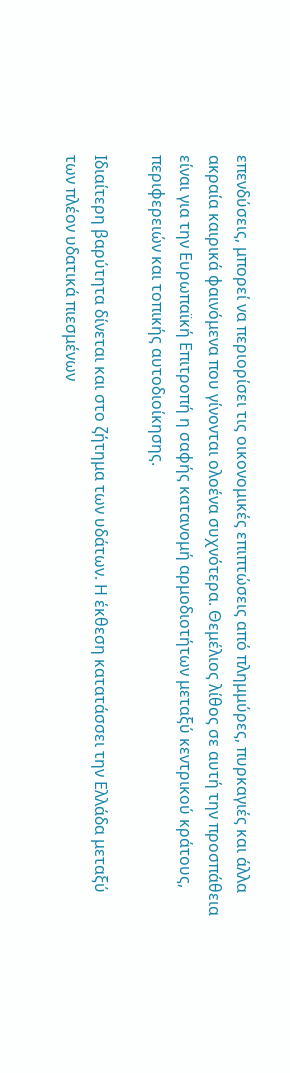επενδύσεις, μπορεί να περιορίσει τις οικονομικές επιπτώσεις από πλημμύρες, πυρκαγιές και άλλα ακραία καιρικά φαινόμενα που γίνονται ολοένα συχνότερα. Θεμέλιος λίθος σε αυτή την προσπάθεια είναι για την Ευρωπαϊκή Επιτροπή η σαφής κατανομή αρμοδιοτήτων μεταξύ κεντρικού κράτους, περιφερειών και τοπικής αυτοδιοίκησης.

Ιδιαίτερη βαρύτητα δίνεται και στο ζήτημα των υδάτων. Η έκθεση κατατάσσει την Ελλάδα μεταξύ των πλέον υδατικά πιεσμένων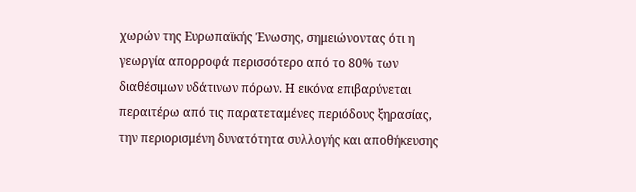χωρών της Ευρωπαϊκής Ένωσης, σημειώνοντας ότι η γεωργία απορροφά περισσότερο από το 80% των διαθέσιμων υδάτινων πόρων. Η εικόνα επιβαρύνεται περαιτέρω από τις παρατεταμένες περιόδους ξηρασίας, την περιορισμένη δυνατότητα συλλογής και αποθήκευσης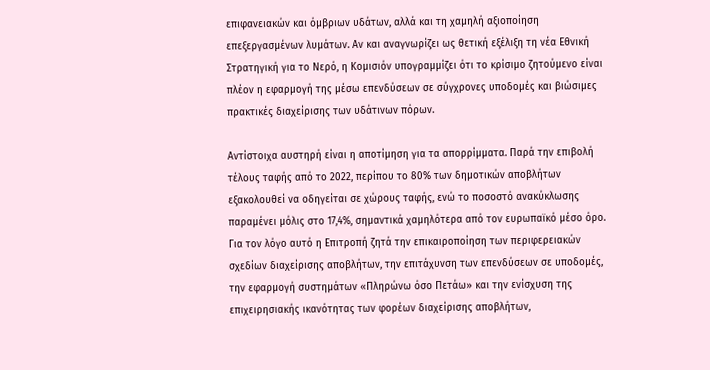επιφανειακών και όμβριων υδάτων, αλλά και τη χαμηλή αξιοποίηση επεξεργασμένων λυμάτων. Αν και αναγνωρίζει ως θετική εξέλιξη τη νέα Εθνική Στρατηγική για το Νερό, η Κομισιόν υπογραμμίζει ότι το κρίσιμο ζητούμενο είναι πλέον η εφαρμογή της μέσω επενδύσεων σε σύγχρονες υποδομές και βιώσιμες πρακτικές διαχείρισης των υδάτινων πόρων.

Αντίστοιχα αυστηρή είναι η αποτίμηση για τα απορρίμματα. Παρά την επιβολή τέλους ταφής από το 2022, περίπου το 80% των δημοτικών αποβλήτων εξακολουθεί να οδηγείται σε χώρους ταφής, ενώ το ποσοστό ανακύκλωσης παραμένει μόλις στο 17,4%, σημαντικά χαμηλότερα από τον ευρωπαϊκό μέσο όρο. Για τον λόγο αυτό η Επιτροπή ζητά την επικαιροποίηση των περιφερειακών σχεδίων διαχείρισης αποβλήτων, την επιτάχυνση των επενδύσεων σε υποδομές, την εφαρμογή συστημάτων «Πληρώνω όσο Πετάω» και την ενίσχυση της επιχειρησιακής ικανότητας των φορέων διαχείρισης αποβλήτων,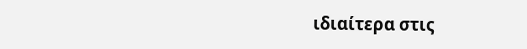ιδιαίτερα στις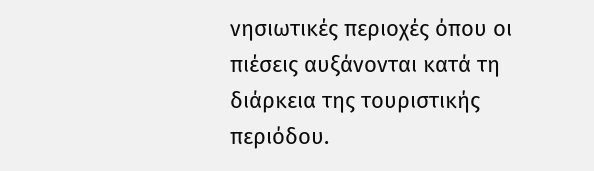νησιωτικές περιοχές όπου οι πιέσεις αυξάνονται κατά τη διάρκεια της τουριστικής περιόδου.